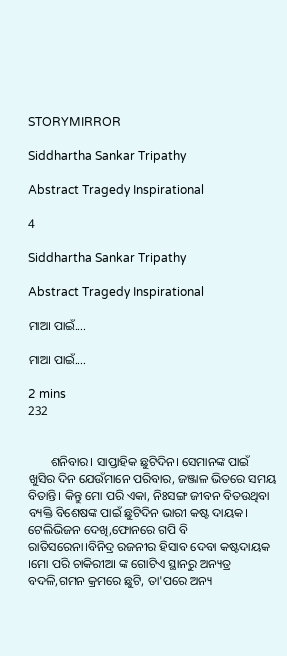STORYMIRROR

Siddhartha Sankar Tripathy

Abstract Tragedy Inspirational

4

Siddhartha Sankar Tripathy

Abstract Tragedy Inspirational

ମାଆ ପାଇଁ....

ମାଆ ପାଇଁ....

2 mins
232


       ଶନିବାର। ସାପ୍ତାହିକ ଛୁଟିଦିନ। ସେମାନଙ୍କ ପାଇଁ ଖୁସିର ଦିନ ଯେଉଁମାନେ ପରିବାର, ଜଞ୍ଜାଳ ଭିତରେ ସମୟ ବିତାନ୍ତି। କିନ୍ତୁ ମୋ ପରି ଏକା, ନିଃସଙ୍ଗ ଜୀବନ ବିତଉଥିବା ବ୍ୟକ୍ତି ବିଶେଷଙ୍କ ପାଇଁ ଛୁଟିଦିନ ଭାରୀ କଷ୍ଟ ଦାୟକ। ଟେଲିଭିଜନ ଦେଖି,ଫୋନରେ ଗପି ବି ରାତିସରେନା।ବିନିଦ୍ର ରଜନୀର ହିସାବ ଦେବା କଷ୍ଟଦାୟକ ।ମୋ ପରି ଚାକିରୀଆ ଙ୍କ ଗୋଟିଏ ସ୍ଥାନରୁ ଅନ୍ୟତ୍ର ବଦଳି,ଗମନ କ୍ରମରେ ଛୁଟି, ତା'ପରେ ଅନ୍ୟ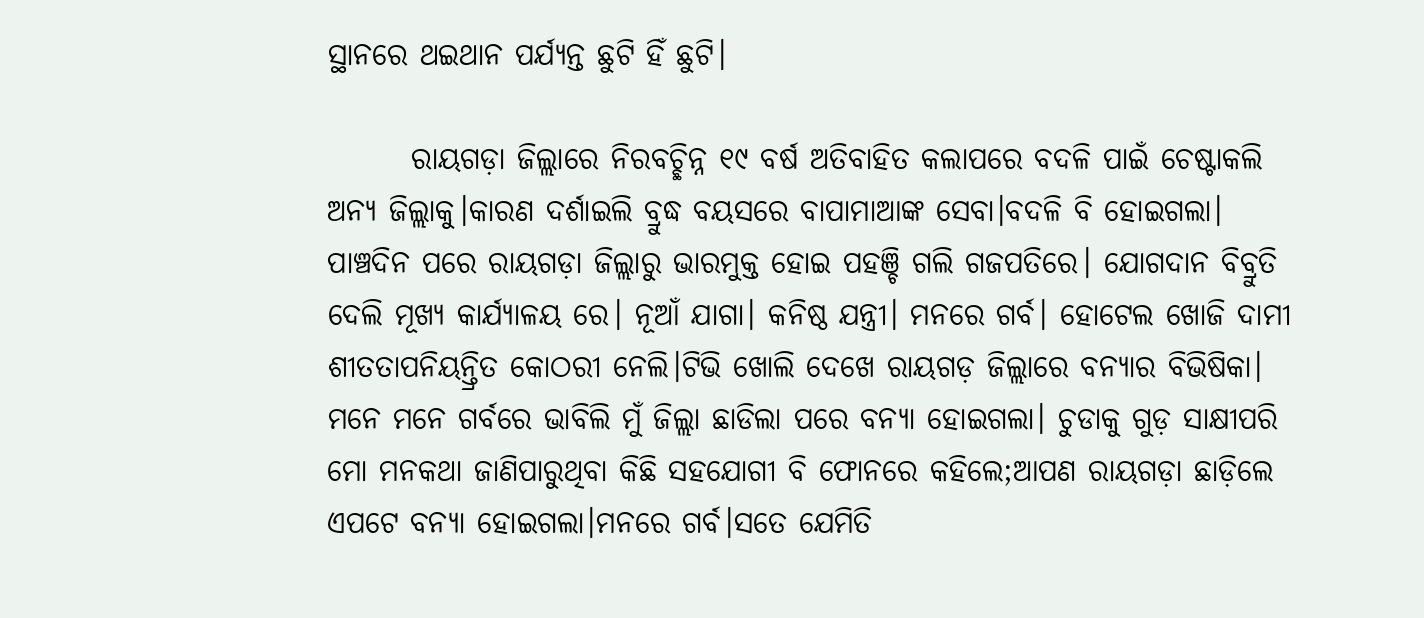ସ୍ଥାନରେ ଥଇଥାନ ପର୍ଯ୍ୟନ୍ତ ଛୁଟି ହିଁ ଛୁଟି।

       ରାୟଗଡ଼ା ଜିଲ୍ଲାରେ ନିରବଚ୍ଛିନ୍ନ ୧୯ ବର୍ଷ ଅତିବାହିତ କଲାପରେ ବଦଳି ପାଇଁ ଚେଷ୍ଟାକଲି ଅନ୍ୟ ଜିଲ୍ଲାକୁ।କାରଣ ଦର୍ଶାଇଲି ବ୍ରୁଦ୍ଧ ବୟସରେ ବାପାମାଆଙ୍କ ସେବା।ବଦଳି ବି ହୋଇଗଲା। ପାଞ୍ଚଦିନ ପରେ ରାୟଗଡ଼ା ଜିଲ୍ଲାରୁ ଭାରମୁକ୍ତ ହୋଇ ପହଞ୍ଚି ଗଲି ଗଜପତିରେ। ଯୋଗଦାନ ବିବ୍ରୁତି ଦେଲି ମୂଖ୍ୟ କାର୍ଯ୍ୟାଳୟ ରେ। ନୂଆଁ ଯାଗା। କନିଷ୍ଠ ଯନ୍ତ୍ରୀ। ମନରେ ଗର୍ବ। ହୋଟେଲ ଖୋଜି ଦାମୀ ଶୀତତାପନିୟନ୍ତ୍ରିତ କୋଠରୀ ନେଲି।ଟିଭି ଖୋଲି ଦେଖେ ରାୟଗଡ଼ ଜିଲ୍ଲାରେ ବନ୍ୟାର ବିଭିଷିକା। ମନେ ମନେ ଗର୍ବରେ ଭାବିଲି ମୁଁ ଜିଲ୍ଲା ଛାଡିଲା ପରେ ବନ୍ୟା ହୋଇଗଲା। ଚୁଡାକୁ ଗୁଡ଼ ସାକ୍ଷୀପରି ମୋ ମନକଥା ଜାଣିପାରୁଥିବା କିଛି ସହଯୋଗୀ ବି ଫୋନରେ କହିଲେ;ଆପଣ ରାୟଗଡ଼ା ଛାଡ଼ିଲେ ଏପଟେ ବନ୍ୟା ହୋଇଗଲା।ମନରେ ଗର୍ବ।ସତେ ଯେମିତି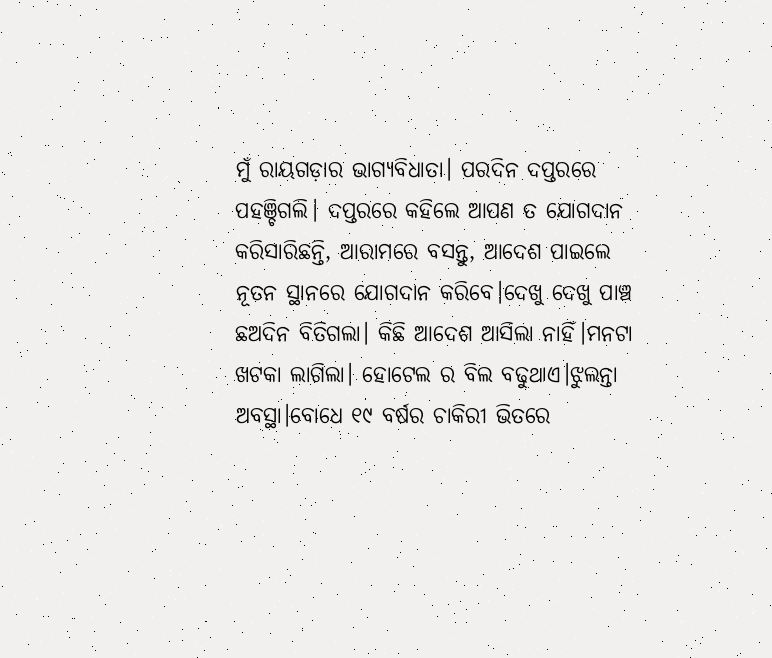ମୁଁ ରାୟଗଡ଼ାର ଭାଗ୍ୟବିଧାତା। ପରଦିନ ଦପ୍ତରରେ ପହଞ୍ଚିଗଲି। ଦପ୍ତରରେ କହିଲେ ଆପଣ ତ ଯୋଗଦାନ କରିସାରିଛନ୍ତି, ଆରାମରେ ବସନ୍ତୁ, ଆଦେଶ ପାଇଲେ ନୂତନ ସ୍ଥାନରେ ଯୋଗଦାନ କରିବେ।ଦେଖୁ ଦେଖୁ ପାଞ୍ଚ ଛଅଦିନ ବିତିଗଲା। କିଛି ଆଦେଶ ଆସିଲା ନାହିଁ।ମନଟା ଖଟକା ଲାଗିଲା। ହୋଟେଲ ର ବିଲ ବଢୁଥାଏ।ଝୁଲନ୍ତା ଅବସ୍ଥା।ବୋଧେ ୧୯ ବର୍ଷର ଚାକିରୀ ଭିତରେ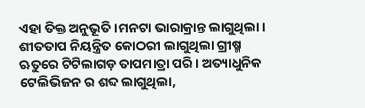ଏହା ତିକ୍ତ ଅନୁଭୂତି।ମନଟା ଭାରାକ୍ରାନ୍ତ ଲାଗୁଥିଲା। ଶୀତତାପ ନିୟନ୍ତ୍ରିତ କୋଠରୀ ଲାଗୁଥିଲା ଗ୍ରୀଷ୍ମ ଋତୁରେ ଟିଟିଲାଗଡ଼ ତାପମାତ୍ରା ପରି। ଅତ୍ୟାଧୁନିକ ଟେଲିଭିଜନ ର ଶବ୍ଦ ଲାଗୁଥିଲା,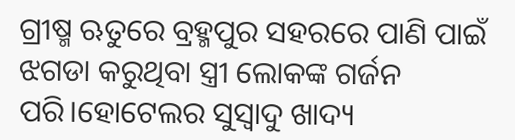ଗ୍ରୀଷ୍ମ ଋତୁରେ ବ୍ରହ୍ମପୁର ସହରରେ ପାଣି ପାଇଁ ଝଗଡା କରୁଥିବା ସ୍ତ୍ରୀ ଲୋକଙ୍କ ଗର୍ଜନ ପରି।ହୋଟେଲର ସୁସ୍ୱାଦୁ ଖାଦ୍ୟ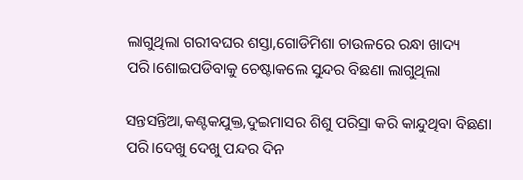ଲାଗୁଥିଲା ଗରୀବଘର ଶସ୍ତା,ଗୋଡିମିଶା ଚାଉଳରେ ରନ୍ଧା ଖାଦ୍ୟ ପରି।ଶୋଇପଡିବାକୁ ଚେଷ୍ଟାକଲେ ସୁନ୍ଦର ବିଛଣା ଲାଗୁଥିଲା

ସନ୍ତସନ୍ତିଆ,କଣ୍ଟକଯୁକ୍ତ,ଦୁଇମାସର ଶିଶୁ ପରିସ୍ରା କରି କାନ୍ଦୁଥିବା ବିଛଣା ପରି।ଦେଖୁ ଦେଖୁ ପନ୍ଦର ଦିନ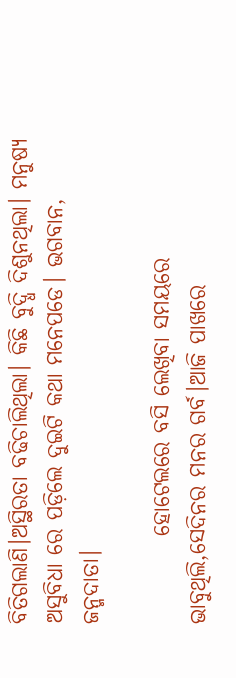ବିତିଗଲାଣି।ଅସ୍ଥିରତା ବଢିଚାଲିଥିଲା। କିଛି ବୁଦ୍ଧି ଦିଶୁନଥିଲା। ମନୁଷ୍ୟ ଅସୁବିଧା ରେ ପଡ଼ିଲେ ଦୁଇଟି କଥା ମନେପଡେ। ଭଗବାନ, ଜନ୍ମଦାତା।

          ହୋଟେଲରେ ବସି ଲେଖିବା ସମୟରେ ଭାବୁଥିଲି,ସେଦିନର ମନର ଗର୍ବ।ଆଜି ପାଖରେ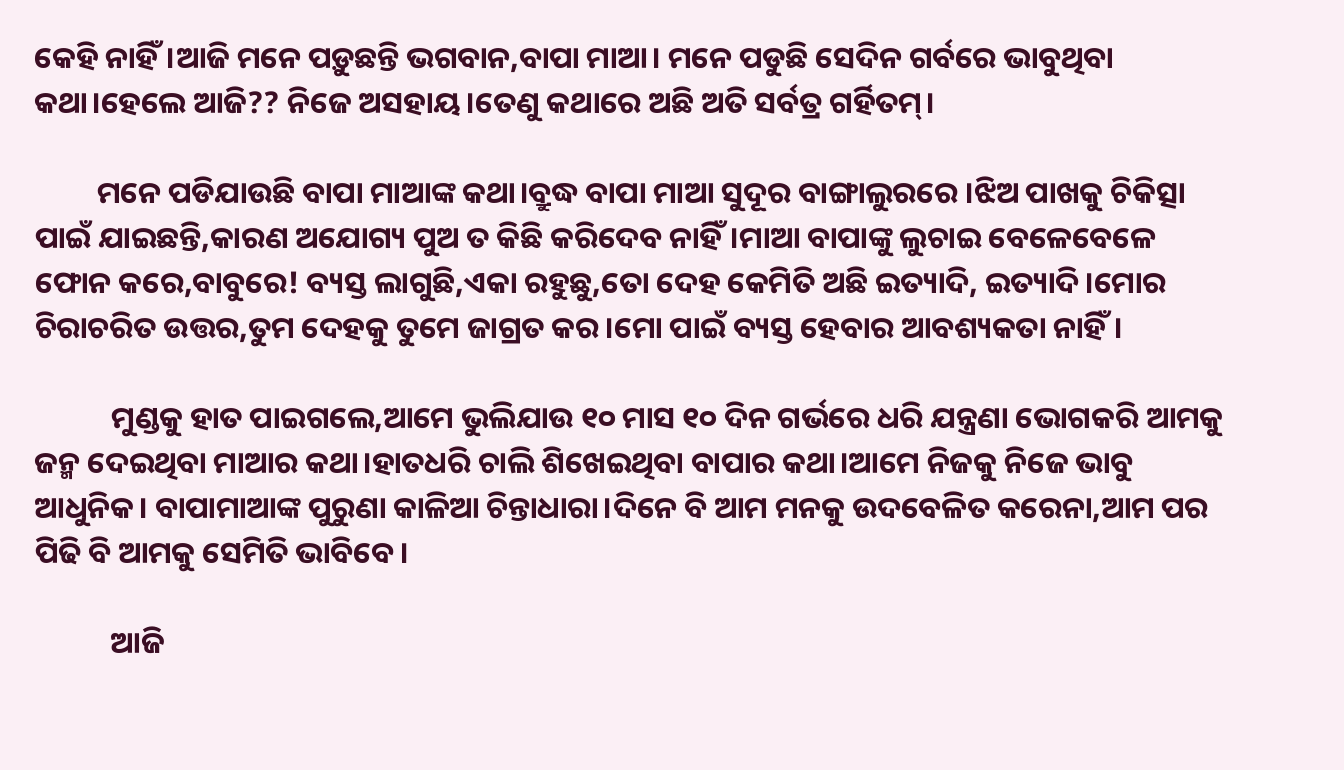କେହି ନାହିଁ।ଆଜି ମନେ ପଡ଼ୁଛନ୍ତି ଭଗବାନ,ବାପା ମାଆ। ମନେ ପଡୁଛି ସେଦିନ ଗର୍ବରେ ଭାବୁଥିବା କଥା।ହେଲେ ଆଜି?? ନିଜେ ଅସହାୟ।ତେଣୁ କଥାରେ ଅଛି ଅତି ସର୍ବତ୍ର ଗର୍ହିତମ୍।

         ମନେ ପଡିଯାଉଛି ବାପା ମାଆଙ୍କ କଥା।ବ୍ରୁଦ୍ଧ ବାପା ମାଆ ସୁଦୂର ବାଙ୍ଗାଲୁରରେ ।ଝିଅ ପାଖକୁ ଚିକିତ୍ସା ପାଇଁ ଯାଇଛନ୍ତି,କାରଣ ଅଯୋଗ୍ୟ ପୁଅ ତ କିଛି କରିଦେବ ନାହିଁ।ମାଆ ବାପାଙ୍କୁ ଲୁଚାଇ ବେଳେବେଳେ ଫୋନ କରେ,ବାବୁରେ! ବ୍ୟସ୍ତ ଲାଗୁଛି,ଏକା ରହୁଛୁ,ତୋ ଦେହ କେମିତି ଅଛି ଇତ୍ୟାଦି, ଇତ୍ୟାଦି।ମୋର ଚିରାଚରିତ ଉତ୍ତର,ତୁମ ଦେହକୁ ତୁମେ ଜାଗ୍ରତ କର।ମୋ ପାଇଁ ବ୍ୟସ୍ତ ହେବାର ଆବଶ୍ୟକତା ନାହିଁ।

           ମୁଣ୍ଡକୁ ହାତ ପାଇଗଲେ,ଆମେ ଭୁଲିଯାଉ ୧୦ ମାସ ୧୦ ଦିନ ଗର୍ଭରେ ଧରି ଯନ୍ତ୍ରଣା ଭୋଗକରି ଆମକୁ ଜନ୍ମ ଦେଇଥିବା ମାଆର କଥା।ହାତଧରି ଚାଲି ଶିଖେଇଥିବା ବାପାର କଥା।ଆମେ ନିଜକୁ ନିଜେ ଭାବୁ ଆଧୁନିକ। ବାପାମାଆଙ୍କ ପୁରୁଣା କାଳିଆ ଚିନ୍ତାଧାରା।ଦିନେ ବି ଆମ ମନକୁ ଉଦବେଳିତ କରେନା,ଆମ ପର ପିଢି ବି ଆମକୁ ସେମିତି ଭାବିବେ।

           ଆଜି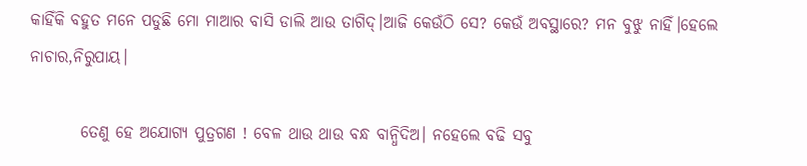କାହିଁକି ବହୁତ ମନେ ପଡୁଛି ମୋ ମାଆର ବାସି ଡାଲି ଆଉ ତାଗିଦ୍।ଆଜି କେଉଁଠି ସେ? କେଉଁ ଅବସ୍ଥାରେ? ମନ ବୁଝୁ ନାହିଁ।ହେଲେ ନାଚାର,ନିରୁପାୟ।

        ତେଣୁ ହେ ଅଯୋଗ୍ୟ ପୁତ୍ରଗଣ ! ବେଳ ଥାଉ ଥାଉ ବନ୍ଧ ବାନ୍ଧିଦିଅ। ନହେଲେ ବଢି ସବୁ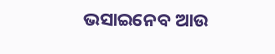ଭସାଇନେବ ଆଉ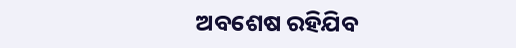ଅବଶେଷ ରହିଯିବ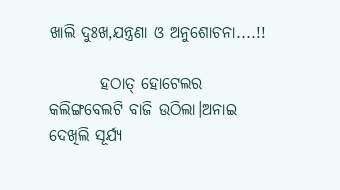ଖାଲି ଦୁଃଖ,ଯନ୍ତ୍ରଣା ଓ ଅନୁଶୋଚନା....!!

        ହଠାତ୍ ହୋଟେଲର କଲିଙ୍ଗବେଲଟି ବାଜି ଉଠିଲା।ଅନାଇ ଦେଖିଲି ସୂର୍ଯ୍ୟ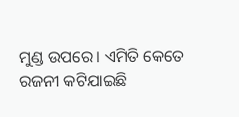ମୁଣ୍ଡ ଉପରେ। ଏମିତି କେତେ ରଜନୀ କଟିଯାଇଛି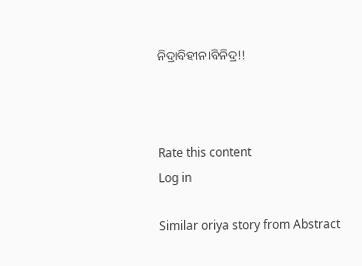ନିଦ୍ରାବିହୀନ।ବିନିଦ୍ର!!



Rate this content
Log in

Similar oriya story from Abstract